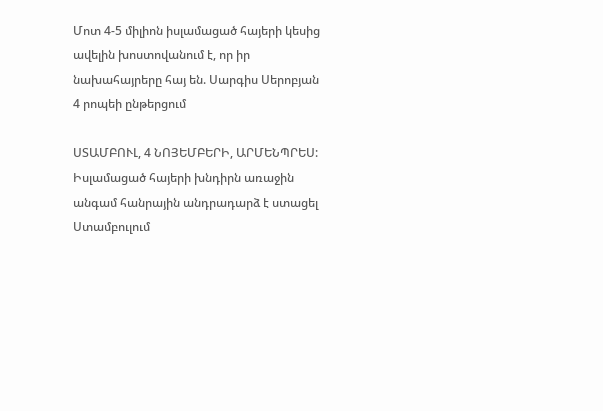Մոտ 4-5 միլիոն իսլամացած հայերի կեսից ավելին խոստովանում է, որ իր նախահայրերը հայ են. Սարգիս Սերոբյան
4 րոպեի ընթերցում

ՍՏԱՄԲՈՒԼ, 4 ՆՈՅԵՄԲԵՐԻ, ԱՐՄԵՆՊՐԵՍ: Իսլամացած հայերի խնդիրն առաջին անգամ հանրային անդրադարձ է ստացել Ստամբուլում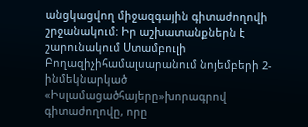անցկացվող միջազգային գիտաժողովի շրջանակում: Իր աշխատանքներն է շարունակում Ստամբուլի Բողազիչիհամալսարանում նոյեմբերի 2-ինմեկնարկած «Իսլամացածհայերը»խորագրով գիտաժողովը, որը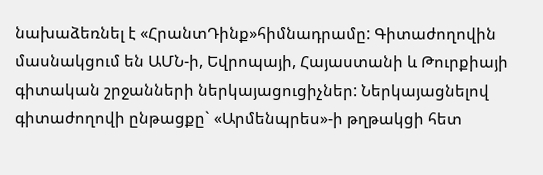նախաձեռնել է «ՀրանտԴինք»հիմնադրամը: Գիտաժողովին մասնակցում են ԱՄՆ-ի, Եվրոպայի, Հայաստանի և Թուրքիայի գիտական շրջանների ներկայացուցիչներ: Ներկայացնելով գիտաժողովի ընթացքը` «Արմենպրես»-ի թղթակցի հետ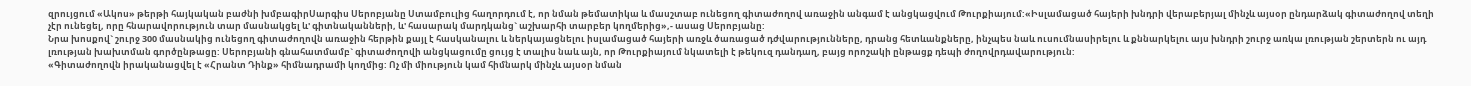զրույցում «Ակոս» թերթի հայկական բաժնի խմբագիրՍարգիս Սերոբյանը Ստամբուլից հաղորդում է, որ նման թեմատիկա և մասշտաբ ունեցող գիտաժողով առաջին անգամ է անցկացվում Թուրքիայում:«Իսլամացած հայերի խնդրի վերաբերյալ մինչև այսօր ընդարձակ գիտաժողով տեղի չէր ունեցել, որը հնարավորություն տար մասնակցել և' գիտնականների, և' հասարակ մարդկանց` աշխարհի տարբեր կողմերից»,- ասաց Սերոբյանը:
Նրա խոսքով` շուրջ 300 մասնակից ունեցող գիտաժողովն առաջին հերթին քայլ է հասկանալու և ներկայացնելու իսլամացած հայերի առջև ծառացած դժվարությունները, դրանց հետևանքները, ինչպես նաև ուսումնասիրելու և քննարկելու այս խնդրի շուրջ առկա լռության շերտերն ու այդ լռության խախտման գործընթացը: Սերոբյանի գնահատմամբ` գիտաժողովի անցկացումը ցույց է տալիս նաև այն, որ Թուրքիայում նկատելի է թեկուզ դանդաղ, բայց որոշակի ընթացք դեպի ժողովրդավարություն:
«Գիտաժողովն իրականացվել է «Հրանտ Դինք» հիմնադրամի կողմից: Ոչ մի միություն կամ հիմնարկ մինչև այսօր նման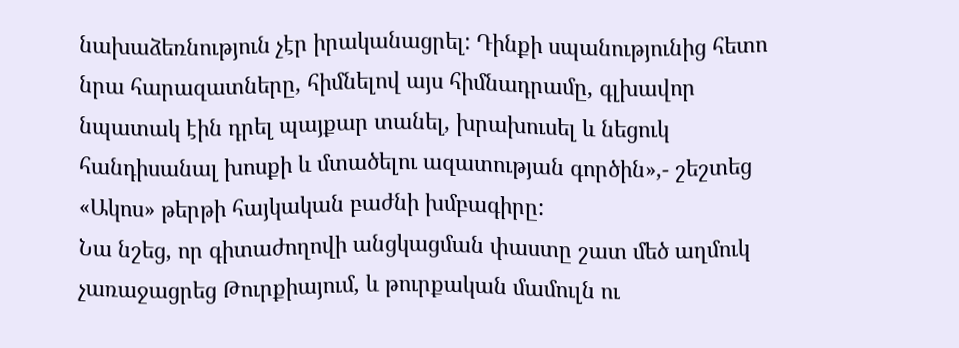նախաձեռնություն չէր իրականացրել: Դինքի սպանությունից հետո նրա հարազատները, հիմնելով այս հիմնադրամը, գլխավոր նպատակ էին դրել պայքար տանել, խրախուսել և նեցուկ հանդիսանալ խոսքի և մտածելու ազատության գործին»,- շեշտեց «Ակոս» թերթի հայկական բաժնի խմբագիրը:
Նա նշեց, որ գիտաժողովի անցկացման փաստը շատ մեծ աղմուկ չառաջացրեց Թուրքիայում, և թուրքական մամուլն ու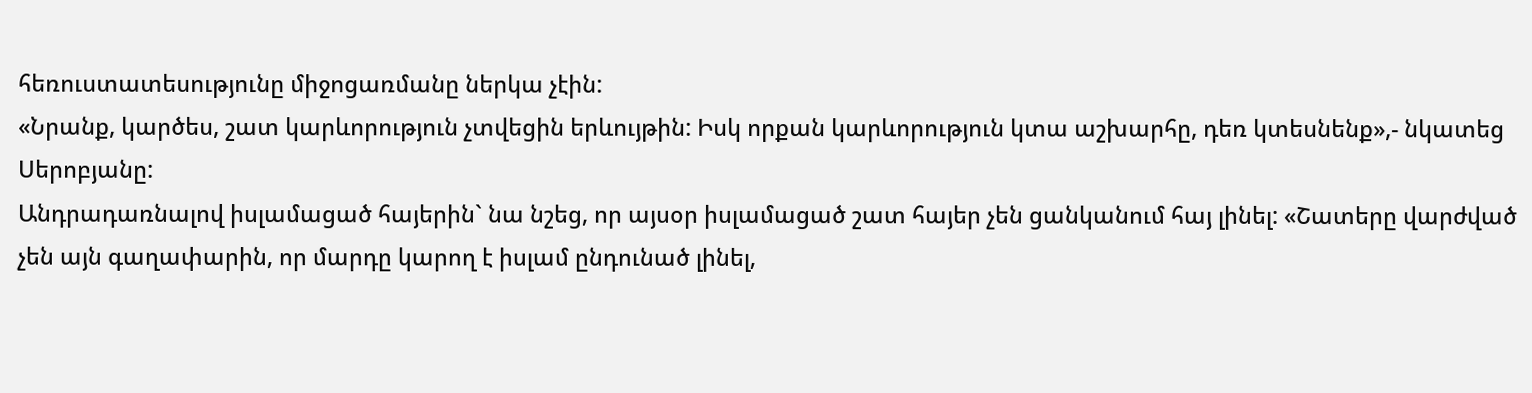հեռուստատեսությունը միջոցառմանը ներկա չէին:
«Նրանք, կարծես, շատ կարևորություն չտվեցին երևույթին: Իսկ որքան կարևորություն կտա աշխարհը, դեռ կտեսնենք»,- նկատեց Սերոբյանը:
Անդրադառնալով իսլամացած հայերին` նա նշեց, որ այսօր իսլամացած շատ հայեր չեն ցանկանում հայ լինել: «Շատերը վարժված չեն այն գաղափարին, որ մարդը կարող է իսլամ ընդունած լինել,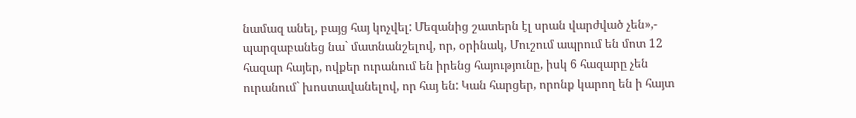նամազ անել, բայց հայ կոչվել: Մեզանից շատերն էլ սրան վարժված չեն»,- պարզաբանեց նա` մատնանշելով, որ, օրինակ, Մուշում ապրում են մոտ 12 հազար հայեր, ովքեր ուրանում են իրենց հայությունը, իսկ 6 հազարը չեն ուրանում` խոստավանելով, որ հայ են: Կան հարցեր, որոնք կարող են ի հայտ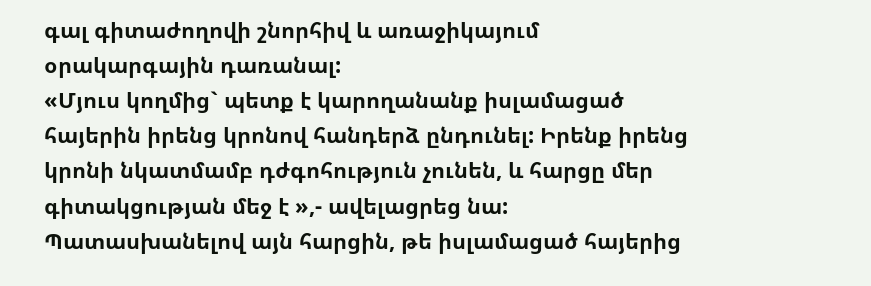գալ գիտաժողովի շնորհիվ և առաջիկայում օրակարգային դառանալ:
«Մյուս կողմից` պետք է կարողանանք իսլամացած հայերին իրենց կրոնով հանդերձ ընդունել: Իրենք իրենց կրոնի նկատմամբ դժգոհություն չունեն, և հարցը մեր գիտակցության մեջ է »,- ավելացրեց նա:
Պատասխանելով այն հարցին, թե իսլամացած հայերից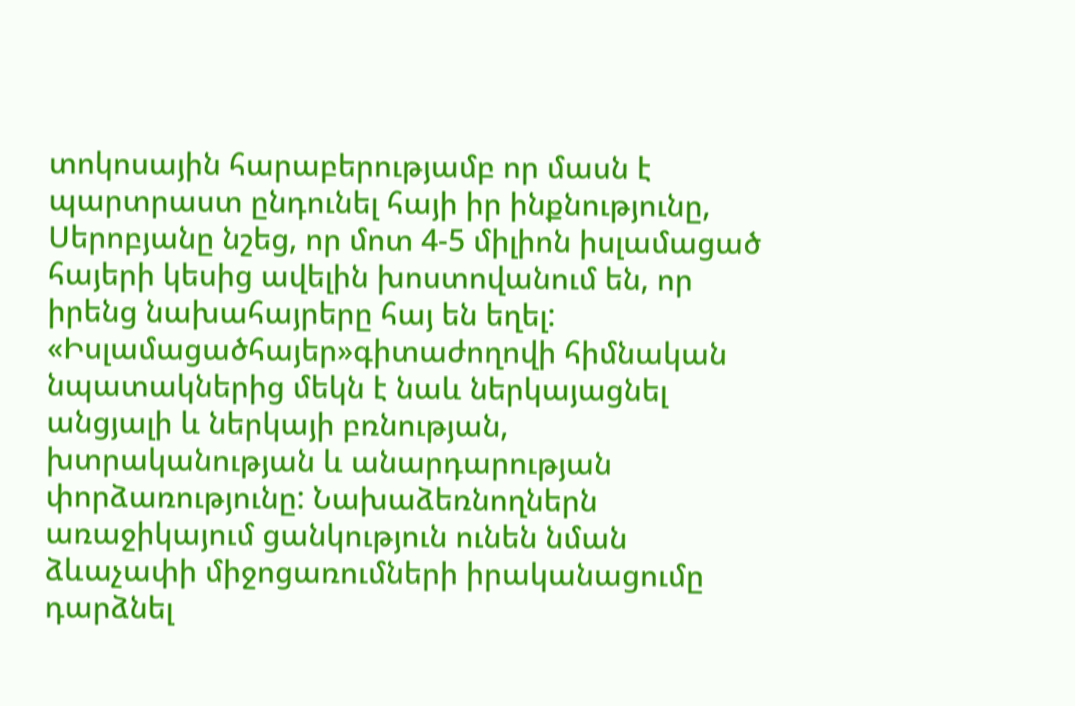տոկոսային հարաբերությամբ որ մասն է պարտրաստ ընդունել հայի իր ինքնությունը, Սերոբյանը նշեց, որ մոտ 4-5 միլիոն իսլամացած հայերի կեսից ավելին խոստովանում են, որ իրենց նախահայրերը հայ են եղել:
«Իսլամացածհայեր»գիտաժողովի հիմնական նպատակներից մեկն է նաև ներկայացնել անցյալի և ներկայի բռնության, խտրականության և անարդարության փորձառությունը: Նախաձեռնողներն առաջիկայում ցանկություն ունեն նման ձևաչափի միջոցառումների իրականացումը դարձնել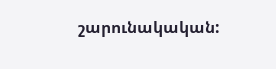շարունակական: